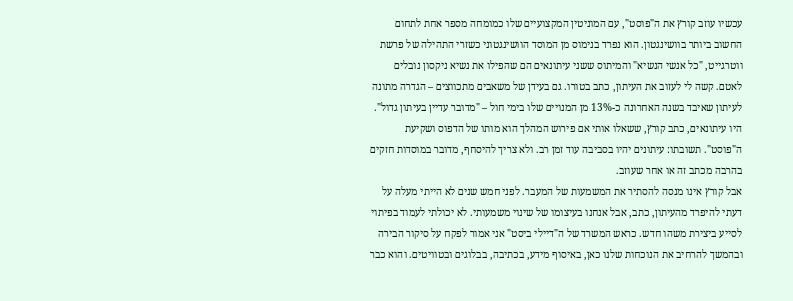עכשיו עוזב קורץ את ה"פוסט", עם המוניטין המקצועיים שלו כמומחה מספר אחת לתחום החשוב ביותר בוושינגטון. הוא נפרד בנימוס מן המוסד הוושינגטוני כשזרי התהילה של פרשת ווטרגייט, "כל אנשי הנשיא" והמיתוס ששני עיתונאים הם שהפילו את נשיא ניקסון נובלים לאטם. קשה לי לעזוב את העיתון, כתב בטורו. גם בעידן של משאבים מתכווצים – הגדרה מתונה לעיתון שאיבד בשנה האחרונה כ-13% מן המנויים שלו בימי חול – "מדובר עדיין בעיתון גדול".
היו עיתונאים, כתב קורץ, ששאלו אותי אם פירוש המהלך הוא מותו של הדפוס ושקיעת ה"פוסט". תשובתו: עיתונים יהיו בסביבה עוד זמן רב. ולא צריך להיסחף, מדובר במוסדות חזקים בהרבה מכתב זה או אחר שעוזב.
אבל קורץ אינו מנסה להסתיר את המשמעות של המעבר. לפני חמש שנים לא הייתי מעלה על דעתי להיפרד מהעיתון, כתב, אבל אנחנו בעיצומו של שינוי משמעותי. לא יכולתי לעמוד בפיתוי לסייע ביצירת משהו חדש. כראש המשרד של ה"דיילי ביסט" אני אמור לפקח על סיקור הבירה ובהמשך להרחיב את הנוכחות שלנו כאן, באיסוף מידע, בכתיבה, בבלוגים ובטוויטים. והוא כבר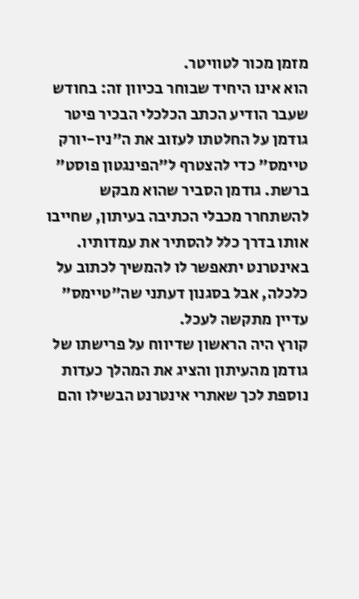מזמן מכור לטוויטר.
הוא אינו היחיד שבוחר בכיוון זה: בחודש שעבר הודיע הכתב הכלכלי הבכיר פיטר גודמן על החלטתו לעזוב את ה"ניו-יורק טיימס" כדי להצטרף ל"הפינגטון פוסט" ברשת. גודמן הסביר שהוא מבקש להשתחרר מכבלי הכתיבה בעיתון, שחייבו אותו בדרך כלל להסתיר את עמדותיו. באינטרנט יתאפשר לו להמשיך לכתוב על כלכלה, אבל בסגנון דעתני שה"טיימס" עדיין מתקשה לעכל.
קורץ היה הראשון שדיווח על פרישתו של גודמן מהעיתון והציג את המהלך כעדות נוספת לכך שאתרי אינטרנט הבשילו והם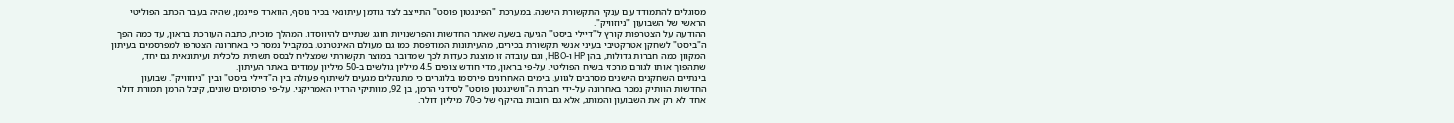מסוגלים להתמודד עם ענקי התקשורת הישנה. במערכת "הפינגטון פוסט" התייצב לצד גודמן עיתונאי בכיר נוסף, הווארד פיינמן, שהיה בעבר הכתב הפוליטי הראשי של השבועון "ניוזוויק".
ההודעה על הצטרפות קורץ ל"דיילי ביסט" הגיעה בשעה שאתר החדשות והפרשנויות חוגג שנתיים להיווסדו. המהלך מוכיח, כתבה העורכת בראון, עד כמה הפך ה"ביסט" לשחקן אטרקטיבי בעיני אנשי תקשורת בכירים, מהעיתונות המודפסת כמו גם מעולם האינטרנט. במקביל נמסר כי באחרונה הצטרפו למפרסמים בעיתון המקוון כמה חברות גדולות, בהן HP ו-HBO, וגם עובדה זו מוצגת כעדות לכך שמדובר במוצר תקשורתי שמצליח לבסס תשתית כלכלית ועיתונאית גם יחד, שתהפוך אותו לגורם מרכזי בשיח הפוליטי. על-פי בראון, מדי חודש צופים 4.5 מיליון גולשים ב-50 מיליון עמודים באתר העיתון.
בינתיים השחקנים הישנים מסרבים לגווע. בימים האחרונים פירסמו בלוגרים כי מתנהלים מגעים לשיתוף פעולה בין ה"דיילי ביסט" ובין "ניוזוויק". שבועון החדשות הוותיק נמכר באחרונה על-ידי חברת ה"וושינגטון פוסט" לסידני הרמן, בן 92, מוותיקי הרדיו האמריקני. על-פי פרסומים שונים, קיבל הרמן תמורת דולר אחד לא רק את השבועון והמותג, אלא גם חובות בהיקף של כ-70 מיליון דולר.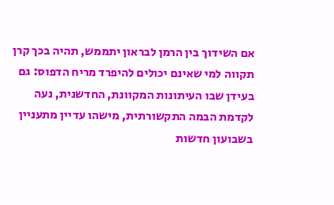אם השידוך בין הרמן לבראון יתממש, תהיה בכך קרן תקווה למי שאינם יכולים להיפרד מריח הדפוס: גם בעידן שבו העיתונות המקוונת, החדשנית, נעה לקדמת הבמה התקשורתית, מישהו עדיין מתעניין בשבועון חדשות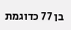בן 77 כדוגמת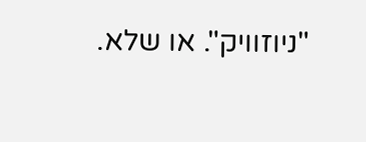"ניוזוויק". או שלא.